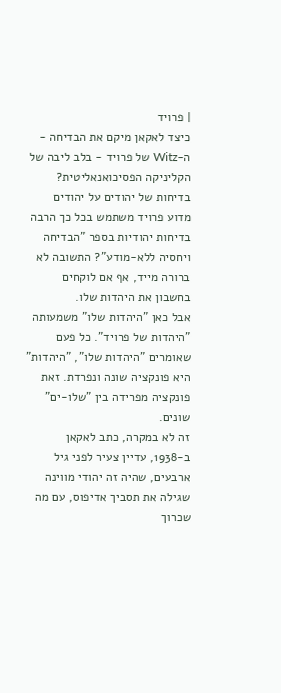| פרויד
כיצד לאקאן מיקם את הבדיחה - ה-Witz של פרויד - בלב ליבה של הקליניקה הפסיכואנאליטית?
בדיחות של יהודים על יהודים
מדוע פרויד משתמש בכל כך הרבה בדיחות יהודיות בספר "הבדיחה ויחסיה ללא-מודע"? התשובה לא ברורה מייד, אף אם לוקחים בחשבון את היהדות שלו.
אבל כאן "היהדות שלו" משמעותה "היהדות של פרויד". כל פעם שאומרים "היהדות שלו", "היהדות" היא פונקציה שונה ונפרדת. זאת פונקציה מפרידה בין "שלו-ים" שונים.
זה לא במקרה, כתב לאקאן ב-1938, עדיין צעיר לפני גיל ארבעים, שהיה זה יהודי מווינה שגילה את תסביך אדיפוס, עם מה שכרוך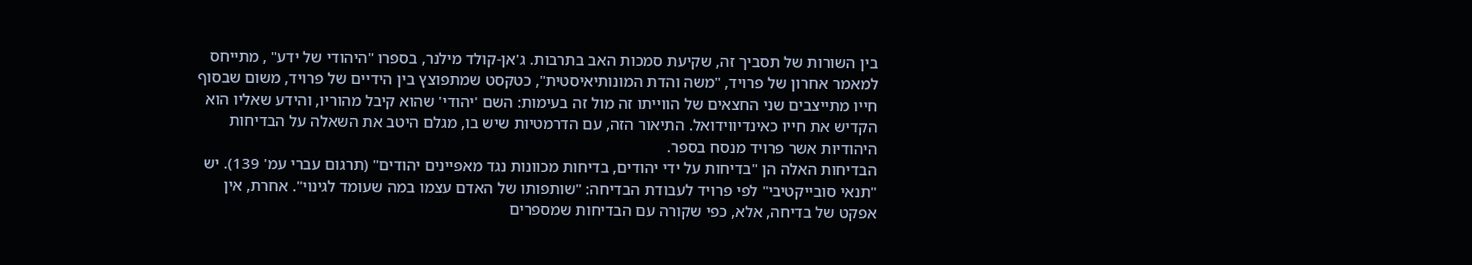בין השורות של תסביך זה, שקיעת סמכות האב בתרבות. ג'אן-קולד מילנר, בספרו "היהודי של ידע" , מתייחס למאמר אחרון של פרויד, "משה והדת המונותיאיסטית", כטקסט שמתפוצץ בין הידיים של פרויד, משום שבסוף חייו מתייצבים שני החצאים של הווייתו זה מול זה בעימות: השם 'יהודי' שהוא קיבל מהוריו, והידע שאליו הוא הקדיש את חייו כאינדיווידואל. התיאור הזה, עם הדרמטיות שיש בו, מגלם היטב את השאלה על הבדיחות היהודיות אשר פרויד מנסח בספר.
הבדיחות האלה הן "בדיחות על ידי יהודים, בדיחות מכוונות נגד מאפיינים יהודים" (תרגום עברי עמ' 139). יש "תנאי סובייקטיבי" לפי פרויד לעבודת הבדיחה: "שותפותו של האדם עצמו במה שעומד לגינוי". אחרת, אין אפקט של בדיחה, אלא, כפי שקורה עם הבדיחות שמספרים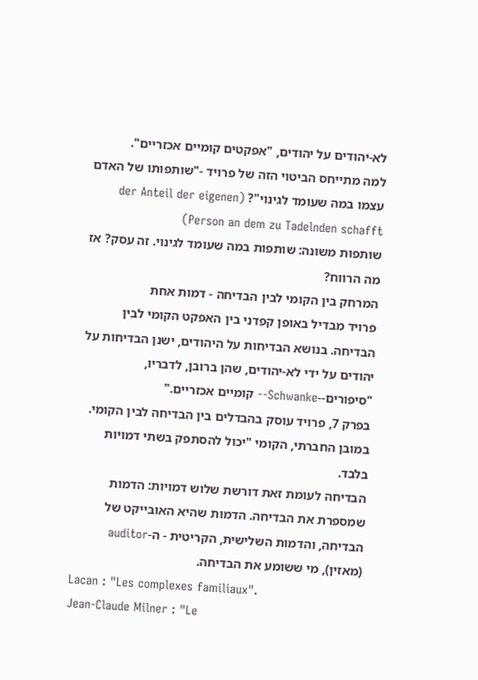לא-יהודים על יהודים, "אפקטים קומיים אכזריים".
למה מתייחס הביטוי הזה של פרויד -"שותפותו של האדם עצמו במה שעומד לגינוי"? (der Anteil der eigenen Person an dem zu Tadelnden schafft)
שותפות משונה: שותפות במה שעומד לגינוי. זה עסק? אז מה הרווח?
המרחק בין הקומי לבין הבדיחה - דמות אחת
פרויד מבדיל באופן קפדני בין האפקט הקומי לבין הבדיחה. בנושא הבדיחות על היהודים, ישנן הבדיחות על יהודים על ידי לא-יהודים, שהן ברובן, לדבריו, "סיפורים--Schwanke-- קומיים אכזריים."
בפרק 7, פרויד עוסק בהבדלים בין הבדיחה לבין הקומי. במובן החברתי, הקומי "יכול להסתפק בשתי דמויות בלבד.
הבדיחה לעומת זאת דורשת שלוש דמויות: הדמות שמספרת את הבדיחה. הדמות שהיא האובייקט של הבדיחה, והדמות השלישית, הקריטית - ה-auditor (מאזין), מי ששומע את הבדיחה.
Lacan : "Les complexes familiaux".
Jean-Claude Milner : "Le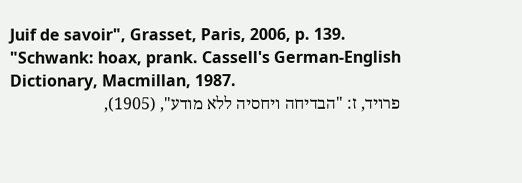Juif de savoir", Grasset, Paris, 2006, p. 139.
"Schwank: hoax, prank. Cassell's German-English Dictionary, Macmillan, 1987.
פרויד, ז: "הבדיחה ויחסיה ללא מודע", (1905),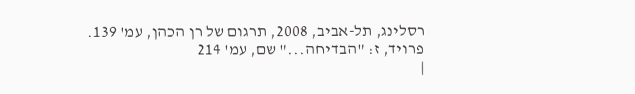רסלינג, תל-אביב, 2008, תרגום של רן הכהן, עמ' 139.
פרויד, ז: "הבדיחה..." שם, עמ' 214
|